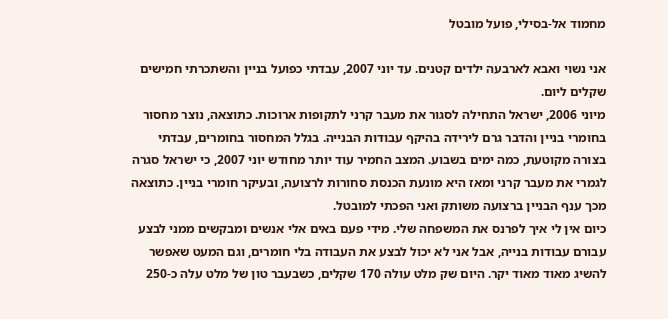מחמוד אל-בסילי, פועל מובטל

אני נשוי ואבא לארבעה ילדים קטנים. עד יוני 2007, עבדתי כפועל בניין והשתכרתי חמישים שקלים ליום.
מיוני 2006, ישראל התחילה לסגור את מעבר קרני לתקופות ארוכות. כתוצאה, נוצר מחסור בחומרי בניין והדבר גרם לירידה בהיקף עבודות הבנייה. בגלל המחסור בחומרים, עבדתי בצורה מקוטעת, כמה ימים בשבוע. המצב החמיר עוד יותר מחודש יוני 2007, כי ישראל סגרה לגמרי את מעבר קרני ומאז היא מונעת הכנסת סחורות לרצועה, ובעיקר חומרי בניין. כתוצאה מכך ענף הבניין ברצועה משותק ואני הפכתי למובטל.
כיום אין לי איך לפרנס את המשפחה שלי. מידי פעם באים אלי אנשים ומבקשים ממני לבצע עבורם עבודות בנייה, אבל אני לא יכול לבצע את העבודה בלי חומרים, וגם המעט שאפשר להשיג מאוד מאוד יקר. היום שק מלט עולה 170 שקלים, כשבעבר טון של מלט עלה כ-250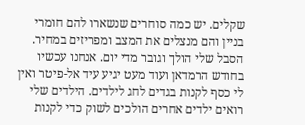שקלים. יש כמה סוחרים שנשארו להם חומרי בניין והם מנצלים את המצב ומפריזים במחיר.
הסבל שלי הולך וגובר מדי יום. אנחנו עכשיו בחודש הרמדאן ועוד מעט יגיע עיד אל-פיטר ואין לי כסף לקנות בגדים לחג לילדים. הילדים שלי רואים ילדים אחרים הולכים לשוק כדי לקנות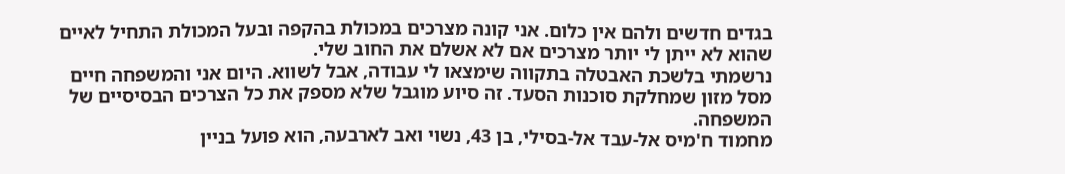בגדים חדשים ולהם אין כלום. אני קונה מצרכים במכולת בהקפה ובעל המכולת התחיל לאיים שהוא לא ייתן לי יותר מצרכים אם לא אשלם את החוב שלי.
נרשמתי בלשכת האבטלה בתקווה שימצאו לי עבודה, אבל לשווא. היום אני והמשפחה חיים מסל מזון שמחלקת סוכנות הסעד. זה סיוע מוגבל שלא מספק את כל הצרכים הבסיסיים של המשפחה.
מחמוד ח'מיס אל-עבד אל-בסילי, בן 43, נשוי ואב לארבעה, הוא פועל בניין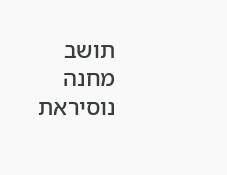תושב מחנה נוסיראת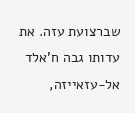שברצועת עזה. את עדותו גבה ח'אלד אל-עזאייזה,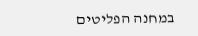במחנה הפליטים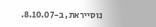נוסייראת, ב-8.10.07.